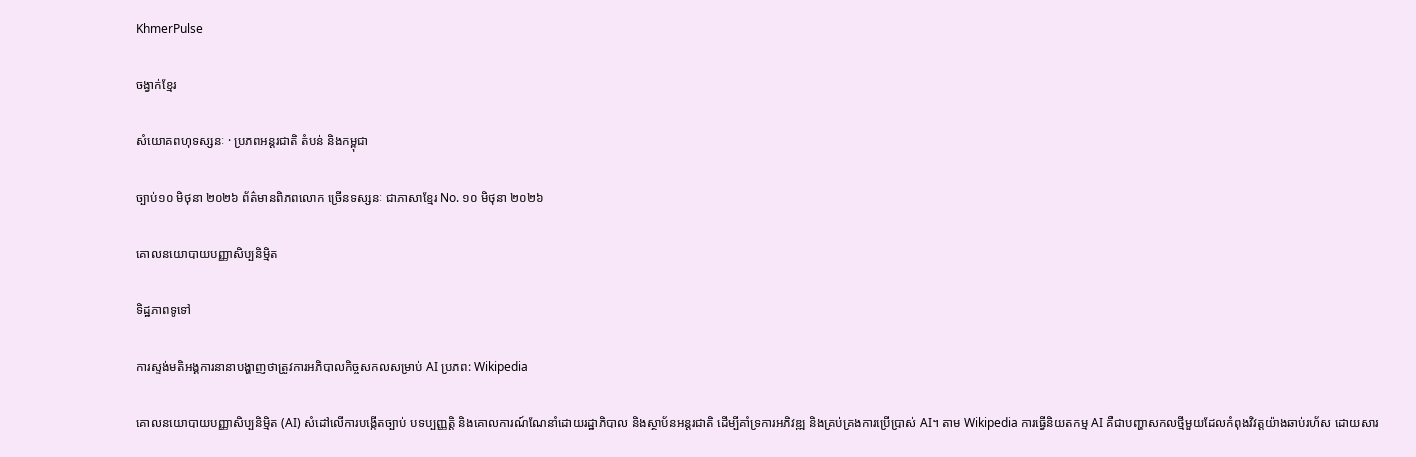KhmerPulse

ចង្វាក់ខ្មែរ

សំយោគពហុទស្សនៈ · ប្រភពអន្តរជាតិ តំបន់ និងកម្ពុជា

ច្បាប់១០ មិថុនា ២០២៦ ព័ត៌មានពិភពលោក ច្រើនទស្សនៈ ជាភាសាខ្មែរ No. ១០ មិថុនា ២០២៦

គោលនយោបាយបញ្ញាសិប្បនិម្មិត

ទិដ្ឋភាពទូទៅ

ការស្ទង់មតិអង្គការនានាបង្ហាញថាត្រូវការអភិបាលកិច្ចសកលសម្រាប់ AI ប្រភព: Wikipedia

គោលនយោបាយបញ្ញាសិប្បនិម្មិត (AI) សំដៅលើការបង្កើតច្បាប់ បទប្បញ្ញត្តិ និងគោលការណ៍ណែនាំដោយរដ្ឋាភិបាល និងស្ថាប័នអន្តរជាតិ ដើម្បីគាំទ្រការអភិវឌ្ឍ និងគ្រប់គ្រងការប្រើប្រាស់ AI។ តាម Wikipedia ការធ្វើនិយតកម្ម AI គឺជាបញ្ហាសកលថ្មីមួយដែលកំពុងវិវត្តយ៉ាងឆាប់រហ័ស ដោយសារ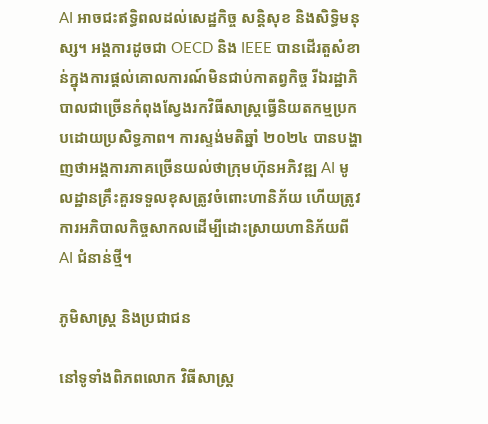AI អាចជះឥទ្ធិពលដល់សេដ្ឋកិច្ច សន្តិសុខ និងសិទ្ធិមនុស្ស។ អង្គការដូចជា OECD និង IEEE បានដើរតួសំខាន់ក្នុងការផ្តល់គោលការណ៍មិនជាប់កាតព្វកិច្ច រីឯរដ្ឋាភិបាលជាច្រើនកំពុងស្វែងរកវិធីសាស្ត្រធ្វើនិយតកម្មប្រកបដោយប្រសិទ្ធភាព។ ការស្ទង់មតិឆ្នាំ ២០២៤ បានបង្ហាញថាអង្គការភាគច្រើនយល់ថាក្រុមហ៊ុនអភិវឌ្ឍ AI មូលដ្ឋានគ្រឹះគួរទទួលខុសត្រូវចំពោះហានិភ័យ ហើយត្រូវការអភិបាលកិច្ចសាកលដើម្បីដោះស្រាយហានិភ័យពី AI ជំនាន់ថ្មី។

ភូមិសាស្ត្រ និងប្រជាជន

នៅទូទាំងពិភពលោក វិធីសាស្ត្រ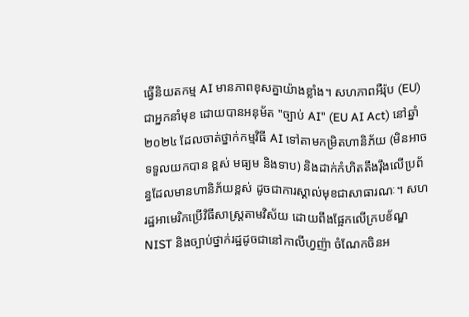ធ្វើនិយតកម្ម AI មានភាពខុសគ្នាយ៉ាងខ្លាំង។ សហភាពអឺរ៉ុប (EU) ជាអ្នកនាំមុខ ដោយបានអនុម័ត "ច្បាប់ AI" (EU AI Act) នៅឆ្នាំ ២០២៤ ដែលចាត់ថ្នាក់កម្មវិធី AI ទៅតាមកម្រិតហានិភ័យ (មិនអាចទទួលយកបាន ខ្ពស់ មធ្យម និងទាប) និងដាក់កំហិតតឹងរ៉ឹងលើប្រព័ន្ធដែលមានហានិភ័យខ្ពស់ ដូចជាការស្គាល់មុខជាសាធារណៈ។ សហរដ្ឋអាមេរិកប្រើវិធីសាស្ត្រតាមវិស័យ ដោយពឹងផ្អែកលើក្របខ័ណ្ឌ NIST និងច្បាប់ថ្នាក់រដ្ឋដូចជានៅកាលីហ្វញ៉ា ចំណែកចិនអ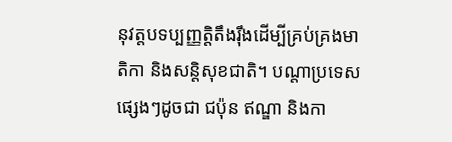នុវត្តបទប្បញ្ញត្តិតឹងរ៉ឹងដើម្បីគ្រប់គ្រងមាតិកា និងសន្តិសុខជាតិ។ បណ្តាប្រទេសផ្សេងៗដូចជា ជប៉ុន ឥណ្ឌា និងកា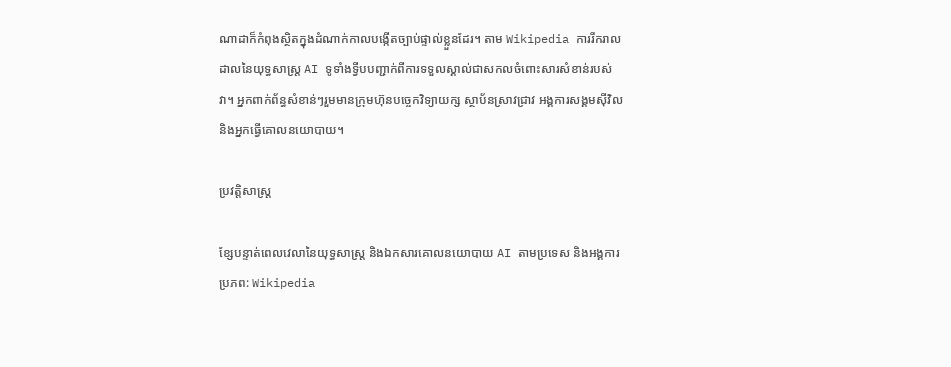ណាដាក៏កំពុងស្ថិតក្នុងដំណាក់កាលបង្កើតច្បាប់ផ្ទាល់ខ្លួនដែរ។ តាម Wikipedia ការរីករាលដាលនៃយុទ្ធសាស្ត្រ AI ទូទាំងទ្វីបបញ្ជាក់ពីការទទួលស្គាល់ជាសកលចំពោះសារសំខាន់របស់វា។ អ្នកពាក់ព័ន្ធសំខាន់ៗរួមមានក្រុមហ៊ុនបច្ចេកវិទ្យាយក្ស ស្ថាប័នស្រាវជ្រាវ អង្គការសង្គមស៊ីវិល និងអ្នកធ្វើគោលនយោបាយ។

ប្រវត្តិសាស្ត្រ

ខ្សែបន្ទាត់ពេលវេលានៃយុទ្ធសាស្ត្រ និងឯកសារគោលនយោបាយ AI តាមប្រទេស និងអង្គការ ប្រភព: Wikipedia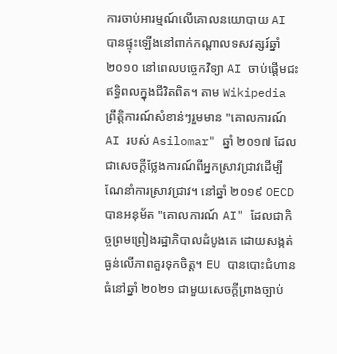ការចាប់អារម្មណ៍លើគោលនយោបាយ AI បានផ្ទុះឡើងនៅពាក់កណ្តាលទសវត្សរ៍ឆ្នាំ ២០១០ នៅពេលបច្ចេកវិទ្យា AI ចាប់ផ្តើមជះឥទ្ធិពលក្នុងជីវិតពិត។ តាម Wikipedia ព្រឹត្តិការណ៍សំខាន់ៗរួមមាន "គោលការណ៍ AI របស់ Asilomar" ឆ្នាំ ២០១៧ ដែលជាសេចក្តីថ្លែងការណ៍ពីអ្នកស្រាវជ្រាវដើម្បីណែនាំការស្រាវជ្រាវ។ នៅឆ្នាំ ២០១៩ OECD បានអនុម័ត "គោលការណ៍ AI" ដែលជាកិច្ចព្រមព្រៀងរដ្ឋាភិបាលដំបូងគេ ដោយសង្កត់ធ្ងន់លើភាពគួរទុកចិត្ត។ EU បានបោះជំហានធំនៅឆ្នាំ ២០២១ ជាមួយសេចក្តីព្រាងច្បាប់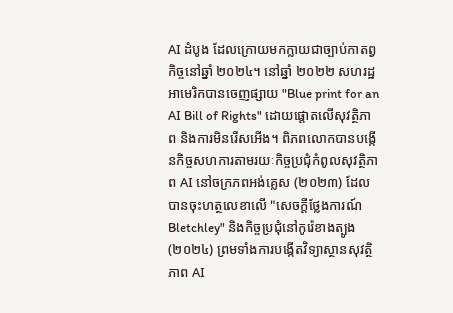AI ដំបូង ដែលក្រោយមកក្លាយជាច្បាប់កាតព្វកិច្ចនៅឆ្នាំ ២០២៤។ នៅឆ្នាំ ២០២២ សហរដ្ឋអាមេរិកបានចេញផ្សាយ "Blue print for an AI Bill of Rights" ដោយផ្តោតលើសុវត្ថិភាព និងការមិនរើសអើង។ ពិភពលោកបានបង្កើនកិច្ចសហការតាមរយៈកិច្ចប្រជុំកំពូលសុវត្ថិភាព AI នៅចក្រភពអង់គ្លេស (២០២៣) ដែលបានចុះហត្ថលេខាលើ "សេចក្តីថ្លែងការណ៍ Bletchley" និងកិច្ចប្រជុំនៅកូរ៉េខាងត្បូង (២០២៤) ព្រមទាំងការបង្កើតវិទ្យាស្ថានសុវត្ថិភាព AI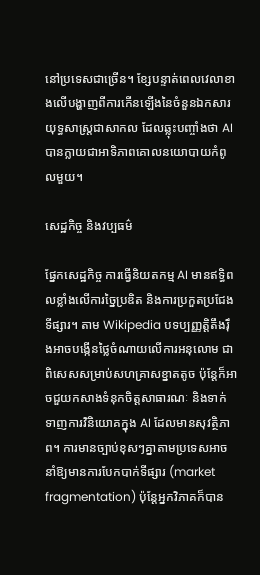នៅប្រទេសជាច្រើន។ ខ្សែបន្ទាត់ពេលវេលាខាងលើបង្ហាញពីការកើនឡើងនៃចំនួនឯកសារយុទ្ធសាស្ត្រជាសាកល ដែលឆ្លុះបញ្ចាំងថា AI បានក្លាយជាអាទិភាពគោលនយោបាយកំពូលមួយ។

សេដ្ឋកិច្ច និងវប្បធម៌

ផ្នែកសេដ្ឋកិច្ច ការធ្វើនិយតកម្ម AI មានឥទ្ធិពលខ្លាំងលើការច្នៃប្រឌិត និងការប្រកួតប្រជែងទីផ្សារ។ តាម Wikipedia បទប្បញ្ញត្តិតឹងរ៉ឹងអាចបង្កើនថ្លៃចំណាយលើការអនុលោម ជាពិសេសសម្រាប់សហគ្រាសខ្នាតតូច ប៉ុន្តែក៏អាចជួយកសាងទំនុកចិត្តសាធារណៈ និងទាក់ទាញការវិនិយោគក្នុង AI ដែលមានសុវត្ថិភាព។ ការមានច្បាប់ខុសៗគ្នាតាមប្រទេសអាចនាំឱ្យមានការបែកបាក់ទីផ្សារ (market fragmentation) ប៉ុន្តែអ្នកវិភាគក៏បាន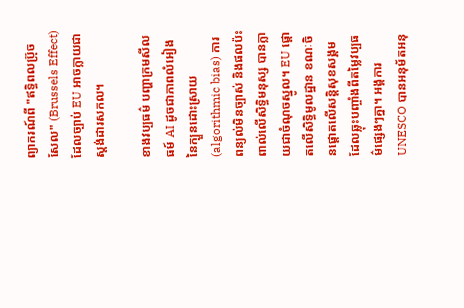ព្យាករណ៍ពី "ឥទ្ធិពលប្រ៊ុចសែល" (Brussels Effect) ដែលច្បាប់ EU អាចក្លាយជាស្តង់ដារសកល។

ខាងវប្បធម៌ បញ្ហាក្រមសីលធម៍ AI ដូចជាភាពលំអៀងនៃក្បួនដោះស្រាយ (algorithmic bias) ការពន្យល់មិនច្បាស់ និងផលប៉ះពាល់លើសិទ្ធិមនុស្ស បានក្លាយជាចំណុចស្នូល។ EU ផ្តោតលើសិទ្ធិមូលដ្ឋាន ខណៈចិនផ្តោតលើសន្តិសុខសង្គម ដែលឆ្លុះបញ្ចាំងពីតម្លៃវប្បធម៌ផ្សេងៗគ្នា។ អង្គការ UNESCO បានអនុម័តអនុ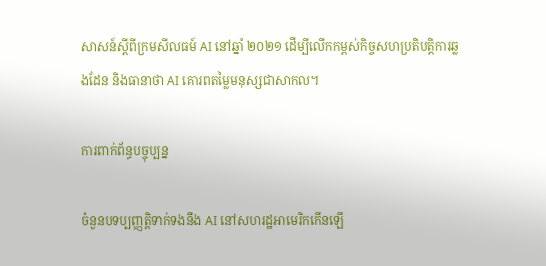សាសន៍ស្តីពីក្រមសីលធម៍ AI នៅឆ្នាំ ២០២១ ដើម្បីលើកកម្ពស់កិច្ចសហប្រតិបត្តិការឆ្លងដែន និងធានាថា AI គោរពតម្លៃមនុស្សជាសាកល។

ការពាក់ព័ន្ធបច្ចុប្បន្ន

ចំនួនបទប្បញ្ញត្តិទាក់ទងនឹង AI នៅសហរដ្ឋអាមេរិកកើនឡើ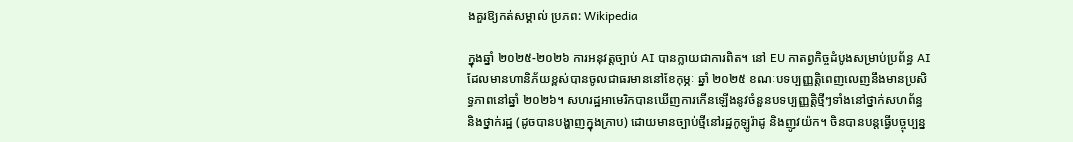ងគួរឱ្យកត់សម្គាល់ ប្រភព: Wikipedia

ក្នុងឆ្នាំ ២០២៥-២០២៦ ការអនុវត្តច្បាប់ AI បានក្លាយជាការពិត។ នៅ EU កាតព្វកិច្ចដំបូងសម្រាប់ប្រព័ន្ធ AI ដែលមានហានិភ័យខ្ពស់បានចូលជាធរមាននៅខែកុម្ភៈ ឆ្នាំ ២០២៥ ខណៈបទប្បញ្ញត្តិពេញលេញនឹងមានប្រសិទ្ធភាពនៅឆ្នាំ ២០២៦។ សហរដ្ឋអាមេរិកបានឃើញការកើនឡើងនូវចំនួនបទប្បញ្ញត្តិថ្មីៗទាំងនៅថ្នាក់សហព័ន្ធ និងថ្នាក់រដ្ឋ (ដូចបានបង្ហាញក្នុងក្រាប) ដោយមានច្បាប់ថ្មីនៅរដ្ឋកូឡូរ៉ាដូ និងញូវយ៉ក។ ចិនបានបន្តធ្វើបច្ចុប្បន្ន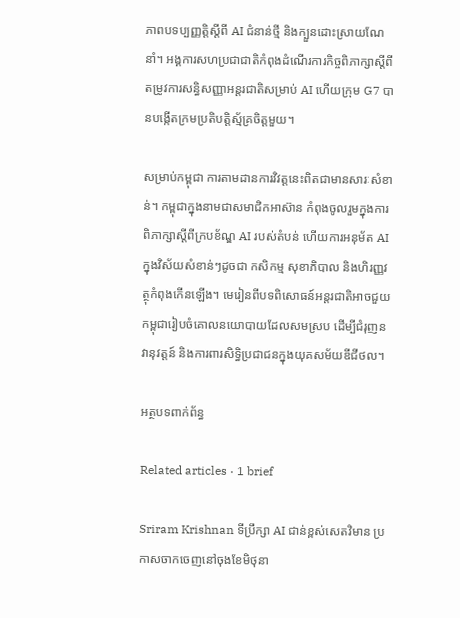ភាពបទប្បញ្ញត្តិស្តីពី AI ជំនាន់ថ្មី និងក្បួនដោះស្រាយណែនាំ។ អង្គការសហប្រជាជាតិកំពុងដំណើរការកិច្ចពិភាក្សាស្តីពីតម្រូវការសន្ធិសញ្ញាអន្តរជាតិសម្រាប់ AI ហើយក្រុម G7 បានបង្កើតក្រមប្រតិបត្តិស្ម័គ្រចិត្តមួយ។

សម្រាប់កម្ពុជា ការតាមដានការវិវត្តនេះពិតជាមានសារៈសំខាន់។ កម្ពុជាក្នុងនាមជាសមាជិកអាស៊ាន កំពុងចូលរួមក្នុងការពិភាក្សាស្តីពីក្របខ័ណ្ឌ AI របស់តំបន់ ហើយការអនុម័ត AI ក្នុងវិស័យសំខាន់ៗដូចជា កសិកម្ម សុខាភិបាល និងហិរញ្ញវត្ថុកំពុងកើនឡើង។ មេរៀនពីបទពិសោធន៍អន្តរជាតិអាចជួយកម្ពុជារៀបចំគោលនយោបាយដែលសមស្រប ដើម្បីជំរុញនវានុវត្តន៍ និងការពារសិទ្ធិប្រជាជនក្នុងយុគសម័យឌីជីថល។

អត្ថបទពាក់ព័ន្ធ

Related articles · 1 brief

Sriram Krishnan ទីប្រឹក្សា AI ជាន់ខ្ពស់សេតវិមាន ប្រកាសចាកចេញនៅចុងខែមិថុនា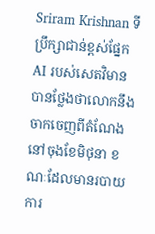Sriram Krishnan ទីប្រឹក្សាជាន់ខ្ពស់ផ្នែក AI របស់សេតវិមានបានថ្លែងថាលោកនឹងចាកចេញពីតំណែងនៅចុងខែមិថុនា ខណៈដែលមានរបាយការ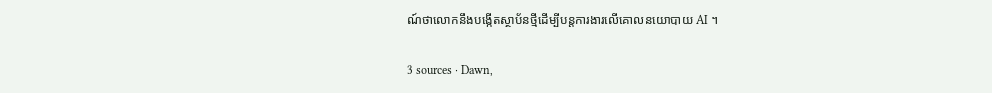ណ៍ថាលោកនឹងបង្កើតស្ថាប័នថ្មីដើម្បីបន្តការងារលើគោលនយោបាយ AI ។

3 sources · Dawn,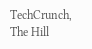TechCrunch, The Hill